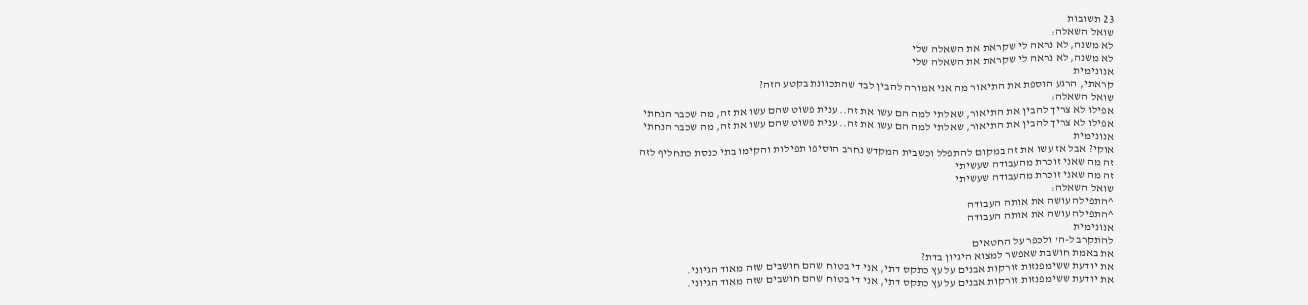23 תשובות
שואל השאלה:
לא משנה, לא נראה לי שקראת את השאלה שלי
לא משנה, לא נראה לי שקראת את השאלה שלי
אנונימית
קראתי, הרגע הוספת את התיאור מה אני אמורה להבין לבד שהתכוונת בקטע הזה?
שואל השאלה:
אפילו לא צריך להבין את התיאור, שאלתי למה הם עשו את זה.. ענית פשוט שהם עשו את זה, מה שכבר הנחתי
אפילו לא צריך להבין את התיאור, שאלתי למה הם עשו את זה.. ענית פשוט שהם עשו את זה, מה שכבר הנחתי
אנונימית
אוקי? אבל אז עשו את זה במקום להתפלל וכשבית המקדש נחרב הוסיפו תפילות והקימו בתי כנסת כתחליף לזה
זה מה שאני זוכרת מהעבודה שעשיתי
זה מה שאני זוכרת מהעבודה שעשיתי
שואל השאלה:
^התפילה עושה את אותה העבודה
^התפילה עושה את אותה העבודה
אנונימית
להתקרב ל-ה' ולכפר על החטאים
את באמת חושבת שאפשר למצוא היגיון בדת?
את יודעת ששימפנזות זורקות אבנים על עץ כתקס דתי, אני די בטוח שהם חושבים שזה מאוד הגיוני.
את יודעת ששימפנזות זורקות אבנים על עץ כתקס דתי, אני די בטוח שהם חושבים שזה מאוד הגיוני.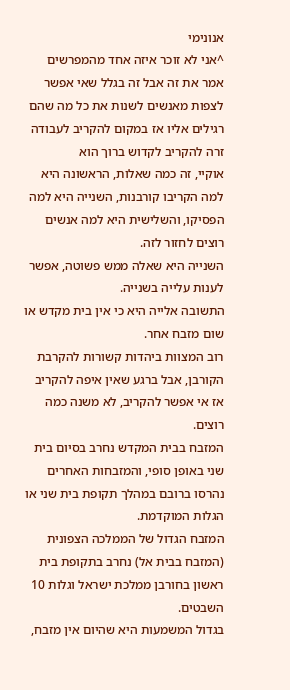אנונימי
^אני לא זוכר איזה אחד מהמפרשים אמר את זה אבל זה בגלל שאי אפשר לצפות מאנשים לשנות את כל מה שהם רגילים אליו אז במקום להקריב לעבודה זרה להקריב לקדוש ברוך הוא
אוקיי, זה כמה שאלות, הראשונה היא למה הקריבו קורבנות, השנייה היא למה הפסיקו, והשלישית היא למה אנשים רוצים לחזור לזה.
השנייה היא שאלה ממש פשוטה, אפשר לענות עלייה בשנייה.
התשובה אלייה היא כי אין בית מקדש או שום מזבח אחר.
רוב המצוות ביהדות קשורות להקרבת הקורבן, אבל ברגע שאין איפה להקריב אז אי אפשר להקריב, לא משנה כמה רוצים.
המזבח בבית המקדש נחרב בסיום בית שני באופן סופי, והמזבחות האחרים נהרסו ברובם במהלך תקופת בית שני או הגלות המוקדמת.
המזבח הגדול של הממלכה הצפונית (המזבח בבית אל) נחרב בתקופת בית ראשון בחורבן ממלכת ישראל וגלות 10 השבטים.
בגדול המשמעות היא שהיום אין מזבח,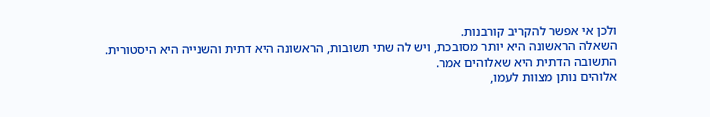ולכן אי אפשר להקריב קורבנות.
השאלה הראשונה היא יותר מסובכת, ויש לה שתי תשובות, הראשונה היא דתית והשנייה היא היסטורית.
התשובה הדתית היא שאלוהים אמר.
אלוהים נותן מצוות לעמו,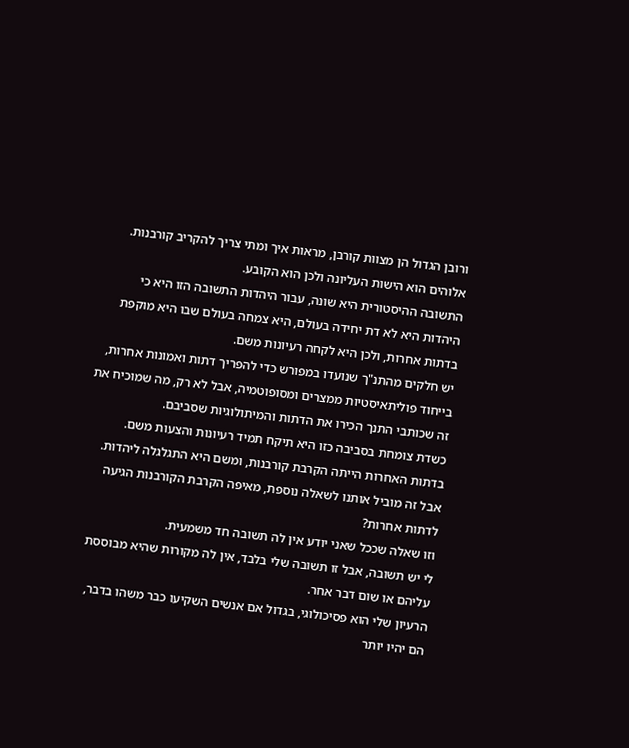ורובן הגדול הן מצוות קורבן, מראות איך ומתי צריך להקריב קורבנות.
אלוהים הוא הישות העליונה ולכן הוא הקובע.
התשובה ההיסטורית היא שונה, עבור היהדות התשובה הזו היא כי היהדות היא לא דת יחידה בעולם, היא צמחה בעולם שבו היא מוקפת בדתות אחרות, ולכן היא לקחה רעיונות משם.
יש חלקים מהתנ"ך שנועדו במפורש כדי להפריך דתות ואמונות אחרות, בייחוד פוליתאיסטיות ממצרים ומסופוטמיה, אבל לא רק, מה שמוכיח את זה שכותבי התנך הכירו את הדתות והמיתולוגיות שסביבם.
כשדת צומחת בסביבה כזו היא תיקח תמיד רעיונות והצעות משם.
בדתות האחרות הייתה הקרבת קורבנות, ומשם היא התגלגלה ליהדות.
אבל זה מוביל אותנו לשאלה נוספת, מאיפה הקרבת הקורבנות הגיעה לדתות אחרות?
וזו שאלה שככל שאני יודע אין לה תשובה חד משמעית.
לי יש תשובה, אבל זו תשובה שלי בלבד, אין לה מקורות שהיא מבוססת עליהם או שום דבר אחר.
הרעיון שלי הוא פסיכולוגי, בגדול אם אנשים השקיעו כבר משהו בדבר, הם יהיו יותר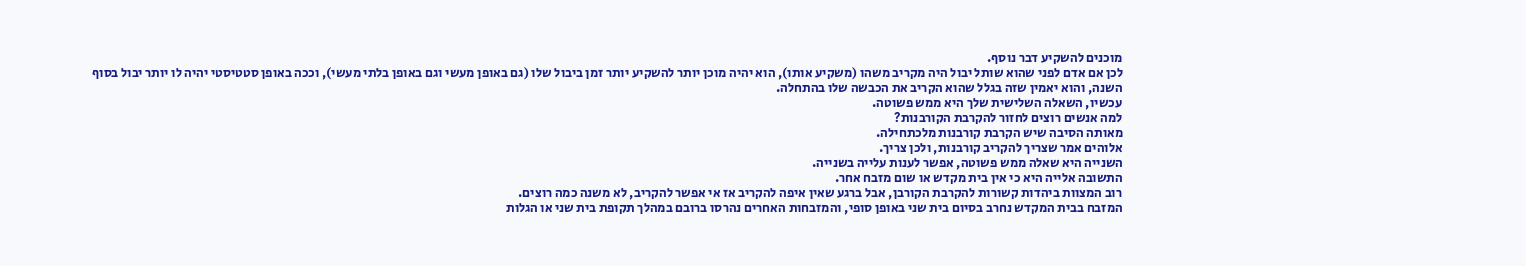מוכנים להשקיע דבר נוסף.
לכן אם אדם לפני שהוא שותל יבול היה מקריב משהו (משקיע אותו), הוא יהיה מוכן יותר להשקיע יותר זמן ביבול שלו (גם באופן מעשי וגם באופן בלתי מעשי), וככה באופן סטטיסטי יהיה לו יותר יבול בסוף השנה, והוא יאמין שזה בגלל שהוא הקריב את הכבשה שלו בהתחלה.
עכשיו, השאלה השלישית שלך היא ממש פשוטה.
למה אנשים רוצים לחזור להקרבת הקורבנות?
מאותה הסיבה שיש הקרבת קורבנות מלכתחילה.
אלוהים אמר שצריך להקריב קורבנות, ולכן צריך.
השנייה היא שאלה ממש פשוטה, אפשר לענות עלייה בשנייה.
התשובה אלייה היא כי אין בית מקדש או שום מזבח אחר.
רוב המצוות ביהדות קשורות להקרבת הקורבן, אבל ברגע שאין איפה להקריב אז אי אפשר להקריב, לא משנה כמה רוצים.
המזבח בבית המקדש נחרב בסיום בית שני באופן סופי, והמזבחות האחרים נהרסו ברובם במהלך תקופת בית שני או הגלות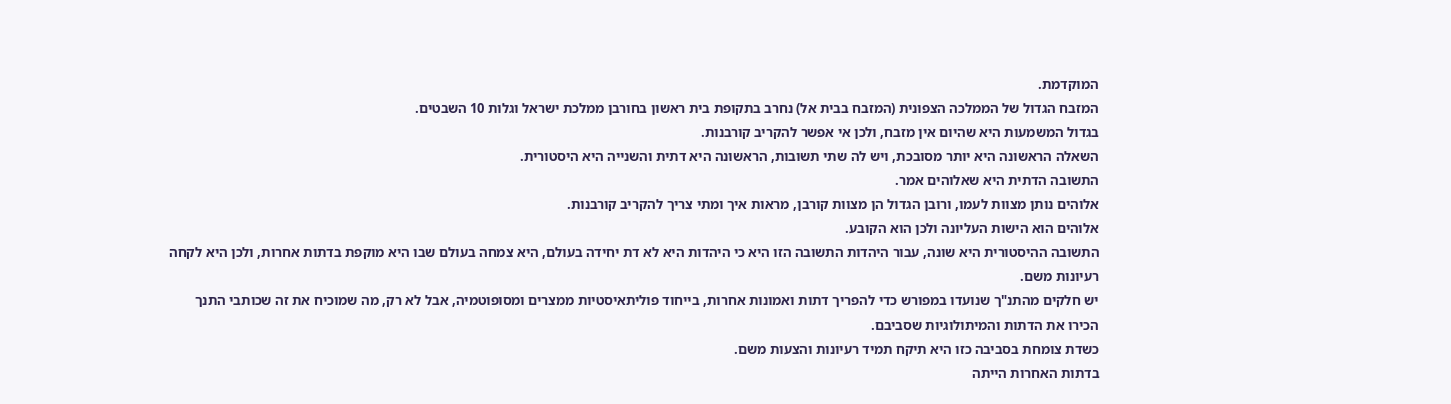המוקדמת.
המזבח הגדול של הממלכה הצפונית (המזבח בבית אל) נחרב בתקופת בית ראשון בחורבן ממלכת ישראל וגלות 10 השבטים.
בגדול המשמעות היא שהיום אין מזבח, ולכן אי אפשר להקריב קורבנות.
השאלה הראשונה היא יותר מסובכת, ויש לה שתי תשובות, הראשונה היא דתית והשנייה היא היסטורית.
התשובה הדתית היא שאלוהים אמר.
אלוהים נותן מצוות לעמו, ורובן הגדול הן מצוות קורבן, מראות איך ומתי צריך להקריב קורבנות.
אלוהים הוא הישות העליונה ולכן הוא הקובע.
התשובה ההיסטורית היא שונה, עבור היהדות התשובה הזו היא כי היהדות היא לא דת יחידה בעולם, היא צמחה בעולם שבו היא מוקפת בדתות אחרות, ולכן היא לקחה רעיונות משם.
יש חלקים מהתנ"ך שנועדו במפורש כדי להפריך דתות ואמונות אחרות, בייחוד פוליתאיסטיות ממצרים ומסופוטמיה, אבל לא רק, מה שמוכיח את זה שכותבי התנך הכירו את הדתות והמיתולוגיות שסביבם.
כשדת צומחת בסביבה כזו היא תיקח תמיד רעיונות והצעות משם.
בדתות האחרות הייתה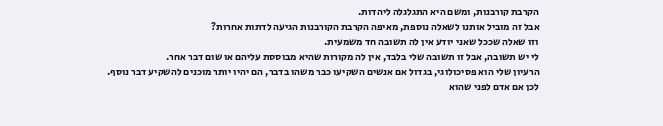הקרבת קורבנות, ומשם היא התגלגלה ליהדות.
אבל זה מוביל אותנו לשאלה נוספת, מאיפה הקרבת הקורבנות הגיעה לדתות אחרות?
וזו שאלה שככל שאני יודע אין לה תשובה חד משמעית.
לי יש תשובה, אבל זו תשובה שלי בלבד, אין לה מקורות שהיא מבוססת עליהם או שום דבר אחר.
הרעיון שלי הוא פסיכולוגי, בגדול אם אנשים השקיעו כבר משהו בדבר, הם יהיו יותר מוכנים להשקיע דבר נוסף.
לכן אם אדם לפני שהוא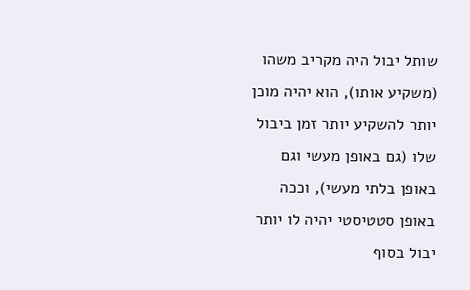שותל יבול היה מקריב משהו (משקיע אותו), הוא יהיה מוכן יותר להשקיע יותר זמן ביבול שלו (גם באופן מעשי וגם באופן בלתי מעשי), וככה באופן סטטיסטי יהיה לו יותר יבול בסוף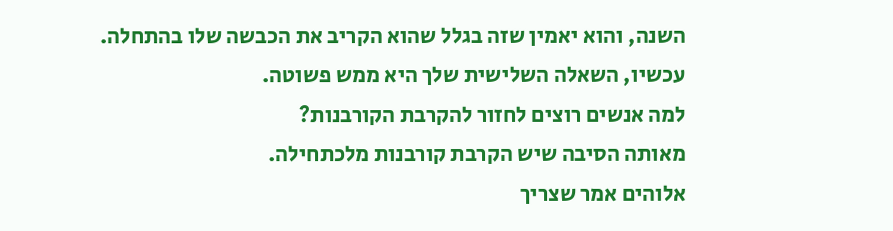השנה, והוא יאמין שזה בגלל שהוא הקריב את הכבשה שלו בהתחלה.
עכשיו, השאלה השלישית שלך היא ממש פשוטה.
למה אנשים רוצים לחזור להקרבת הקורבנות?
מאותה הסיבה שיש הקרבת קורבנות מלכתחילה.
אלוהים אמר שצריך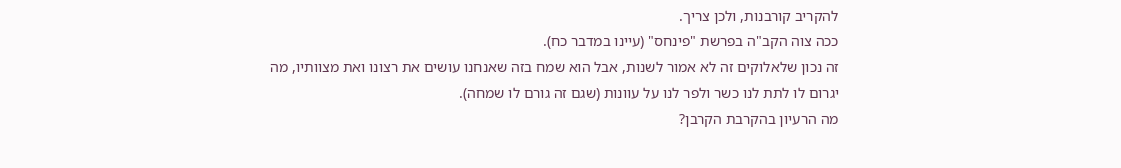להקריב קורבנות, ולכן צריך.
ככה צוה הקב"ה בפרשת "פינחס" (עיינו במדבר כח).
זה נכון שלאלוקים זה לא אמור לשנות, אבל הוא שמח בזה שאנחנו עושים את רצונו ואת מצוותיו, מה יגרום לו לתת לנו כשר ולפר לנו על עוונות (שגם זה גורם לו שמחה).
מה הרעיון בהקרבת הקרבן?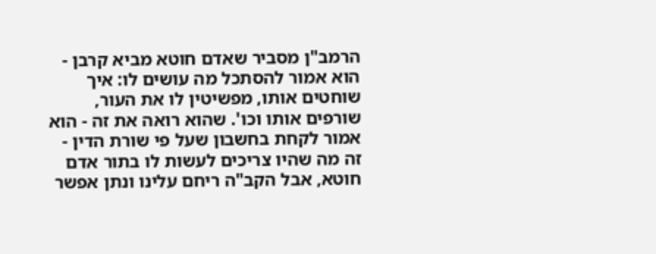הרמב"ן מסביר שאדם חוטא מביא קרבן - הוא אמור להסתכל מה עושים לו: איך שוחטים אותו, מפשיטין לו את העור, שורפים אותו וכו'. שהוא רואה את זה - הוא אמור לקחת בחשבון שעל פי שורת הדין - זה מה שהיו צריכים לעשות לו בתור אדם חוטא, אבל הקב"ה ריחם עלינו ונתן אפשר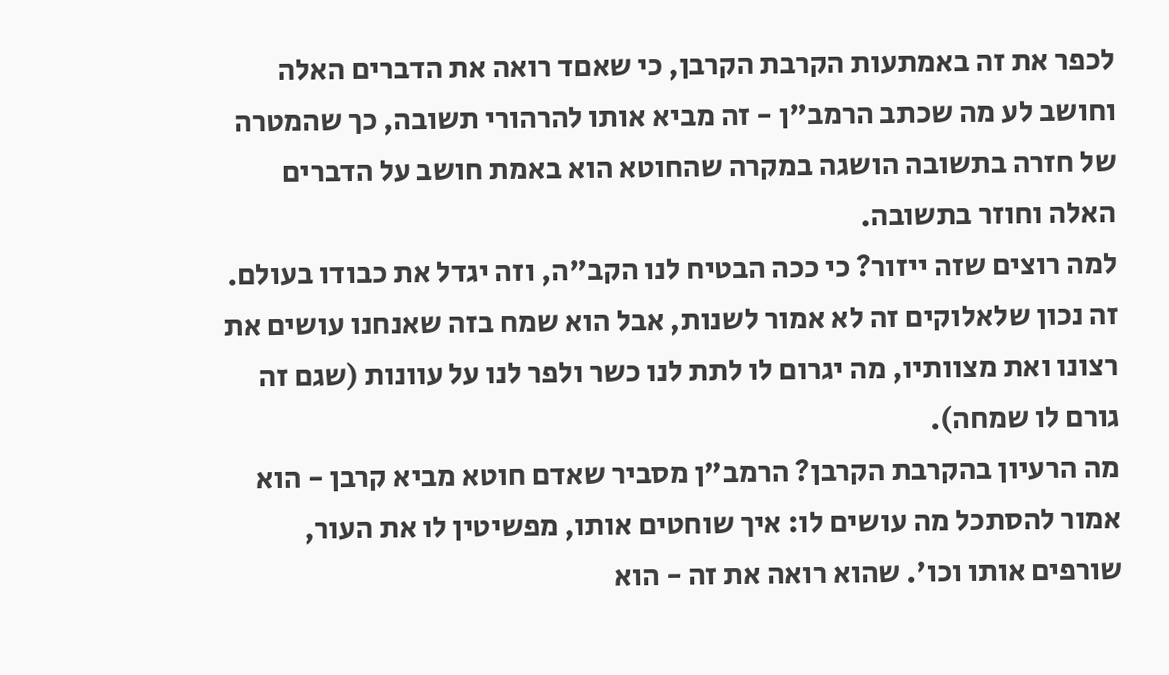לכפר את זה באמתעות הקרבת הקרבן, כי שאםד רואה את הדברים האלה וחושב לע מה שכתב הרמב"ן - זה מביא אותו להרהורי תשובה, כך שהמטרה של חזרה בתשובה הושגה במקרה שהחוטא הוא באמת חושב על הדברים האלה וחוזר בתשובה.
למה רוצים שזה ייזור? כי ככה הבטיח לנו הקב"ה, וזה יגדל את כבודו בעולם.
זה נכון שלאלוקים זה לא אמור לשנות, אבל הוא שמח בזה שאנחנו עושים את רצונו ואת מצוותיו, מה יגרום לו לתת לנו כשר ולפר לנו על עוונות (שגם זה גורם לו שמחה).
מה הרעיון בהקרבת הקרבן? הרמב"ן מסביר שאדם חוטא מביא קרבן - הוא אמור להסתכל מה עושים לו: איך שוחטים אותו, מפשיטין לו את העור, שורפים אותו וכו'. שהוא רואה את זה - הוא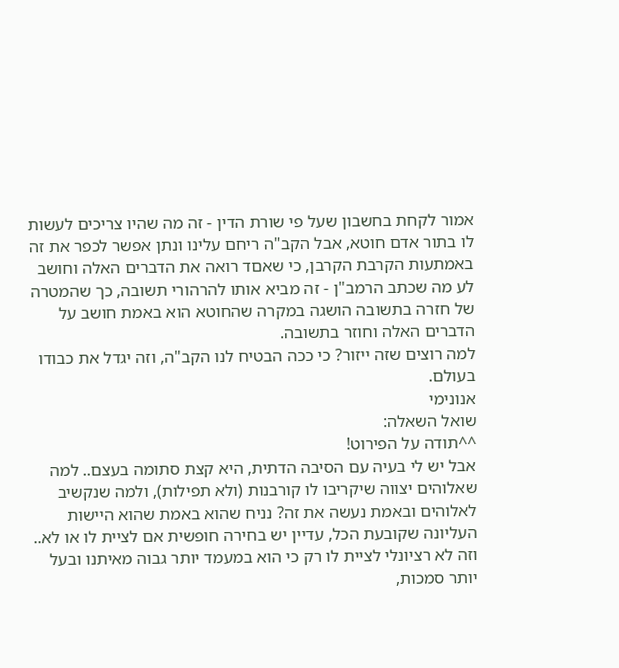אמור לקחת בחשבון שעל פי שורת הדין - זה מה שהיו צריכים לעשות לו בתור אדם חוטא, אבל הקב"ה ריחם עלינו ונתן אפשר לכפר את זה באמתעות הקרבת הקרבן, כי שאםד רואה את הדברים האלה וחושב לע מה שכתב הרמב"ן - זה מביא אותו להרהורי תשובה, כך שהמטרה של חזרה בתשובה הושגה במקרה שהחוטא הוא באמת חושב על הדברים האלה וחוזר בתשובה.
למה רוצים שזה ייזור? כי ככה הבטיח לנו הקב"ה, וזה יגדל את כבודו בעולם.
אנונימי
שואל השאלה:
^^תודה על הפירוט!
אבל יש לי בעיה עם הסיבה הדתית, היא קצת סתומה בעצם.. למה שאלוהים יצווה שיקריבו לו קורבנות (ולא תפילות), ולמה שנקשיב לאלוהים ובאמת נעשה את זה? נניח שהוא באמת שהוא היישות העליונה שקובעת הכל, עדיין יש בחירה חופשית אם לציית לו או לא.. וזה לא רציונלי לציית לו רק כי הוא במעמד יותר גבוה מאיתנו ובעל יותר סמכות,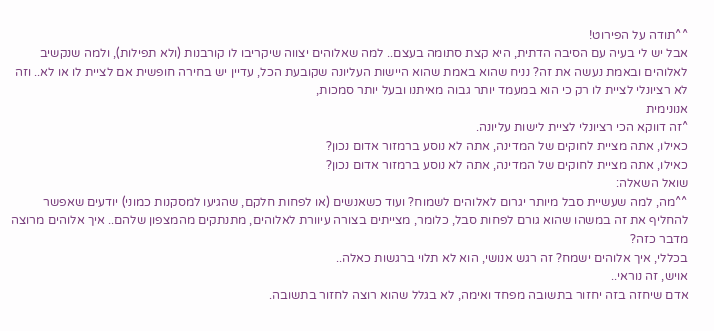^^תודה על הפירוט!
אבל יש לי בעיה עם הסיבה הדתית, היא קצת סתומה בעצם.. למה שאלוהים יצווה שיקריבו לו קורבנות (ולא תפילות), ולמה שנקשיב לאלוהים ובאמת נעשה את זה? נניח שהוא באמת שהוא היישות העליונה שקובעת הכל, עדיין יש בחירה חופשית אם לציית לו או לא.. וזה לא רציונלי לציית לו רק כי הוא במעמד יותר גבוה מאיתנו ובעל יותר סמכות,
אנונימית
^זה דווקא הכי רציונלי לציית לישות עליונה.
כאילו, אתה מציית לחוקים של המדינה, אתה לא נוסע ברמזור אדום נכון?
כאילו, אתה מציית לחוקים של המדינה, אתה לא נוסע ברמזור אדום נכון?
שואל השאלה:
^^מה, למה שעשיית סבל מיותר יגרום לאלוהים לשמוח? ועוד כשאנשים (או לפחות חלקם, שהגיעו למסקנות כמוני) יודעים שאפשר להחליף את זה במשהו שהוא גורם לפחות סבל, כלומר, מצייתים בצורה עיוורת לאלוהים, מתנתקים מהמצפון שלהם.. איך אלוהים מרוצה מדבר כזה?
בכללי, איך אלוהים ישמח? זה רגש אנושי, הוא לא תלוי ברגשות כאלה..
אויש, זה נוראי..
אדם שיחזה בזה יחזור בתשובה מפחד ואימה, לא בגלל שהוא רוצה לחזור בתשובה.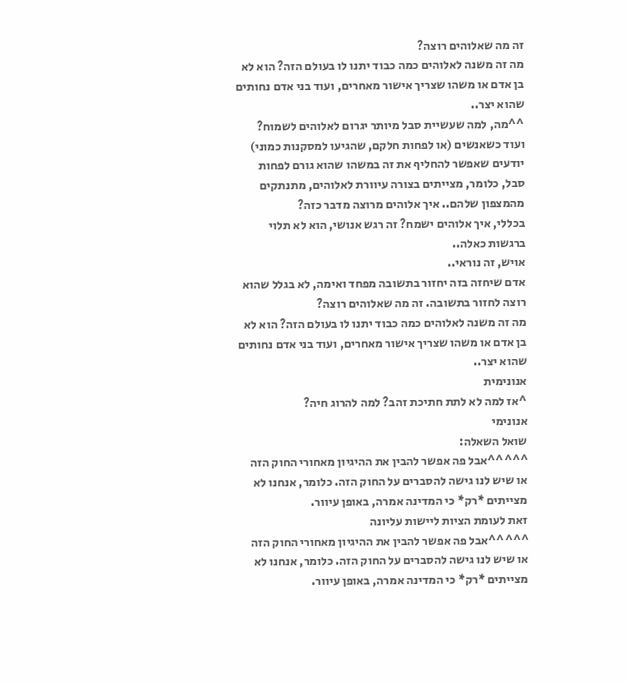זה מה שאלוהים רוצה?
מה זה משנה לאלוהים כמה כבוד יתנו לו בעולם הזה? הוא לא בן אדם או משהו שצריך אישור מאחרים, ועוד בני אדם נחותים שהוא יצר..
^^מה, למה שעשיית סבל מיותר יגרום לאלוהים לשמוח? ועוד כשאנשים (או לפחות חלקם, שהגיעו למסקנות כמוני) יודעים שאפשר להחליף את זה במשהו שהוא גורם לפחות סבל, כלומר, מצייתים בצורה עיוורת לאלוהים, מתנתקים מהמצפון שלהם.. איך אלוהים מרוצה מדבר כזה?
בכללי, איך אלוהים ישמח? זה רגש אנושי, הוא לא תלוי ברגשות כאלה..
אויש, זה נוראי..
אדם שיחזה בזה יחזור בתשובה מפחד ואימה, לא בגלל שהוא רוצה לחזור בתשובה. זה מה שאלוהים רוצה?
מה זה משנה לאלוהים כמה כבוד יתנו לו בעולם הזה? הוא לא בן אדם או משהו שצריך אישור מאחרים, ועוד בני אדם נחותים שהוא יצר..
אנונימית
^אז למה לא לתת חתיכת זהב? למה להרוג חיה?
אנונימי
שואל השאלה:
^^^^^אבל פה אפשר להבין את ההיגיון מאחורי החוק הזה או שיש לנו גישה להסברים על החוק הזה. כלומר, אנחנו לא מצייתים *רק* כי המדינה אמרה, באופן עיוור.
זאת לעומת הציות ליישות עליונה
^^^^^אבל פה אפשר להבין את ההיגיון מאחורי החוק הזה או שיש לנו גישה להסברים על החוק הזה. כלומר, אנחנו לא מצייתים *רק* כי המדינה אמרה, באופן עיוור.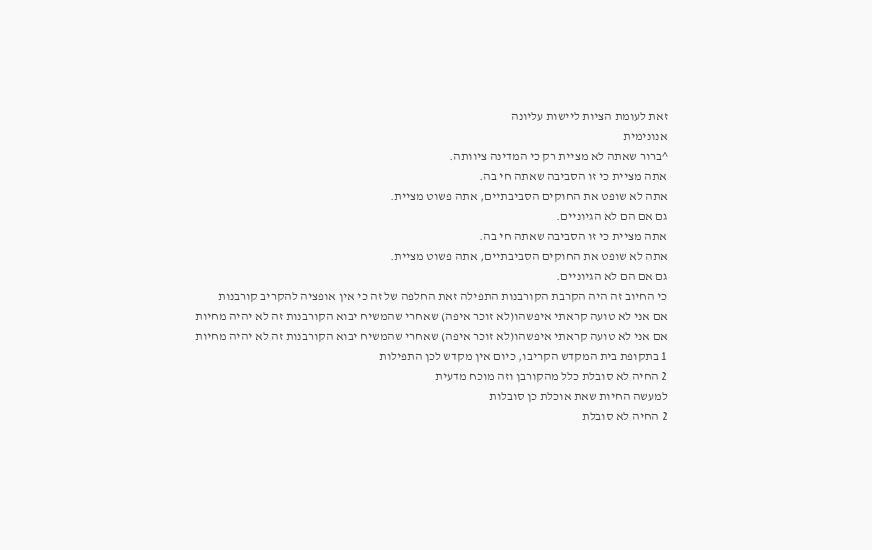זאת לעומת הציות ליישות עליונה
אנונימית
^ברור שאתה לא מציית רק כי המדינה ציוותה.
אתה מציית כי זו הסביבה שאתה חי בה.
אתה לא שופט את החוקים הסביבתיים, אתה פשוט מציית.
גם אם הם לא הגיוניים.
אתה מציית כי זו הסביבה שאתה חי בה.
אתה לא שופט את החוקים הסביבתיים, אתה פשוט מציית.
גם אם הם לא הגיוניים.
כי החיוב זה היה הקרבת הקורבנות התפילה זאת החלפה של זה כי אין אופציה להקריב קורבנות
אם אני לא טועה קראתי איפשהו(לא זוכר איפה) שאחרי שהמשיח יבוא הקורבנות זה לא יהיה מחיות
אם אני לא טועה קראתי איפשהו(לא זוכר איפה) שאחרי שהמשיח יבוא הקורבנות זה לא יהיה מחיות
1 בתקופת בית המקדש הקריבו, כיום אין מקדש לכן התפילות
2 החיה לא סובלת כלל מהקורבן וזה מוכח מדעית
למעשה החיות שאת אוכלת כן סובלות
2 החיה לא סובלת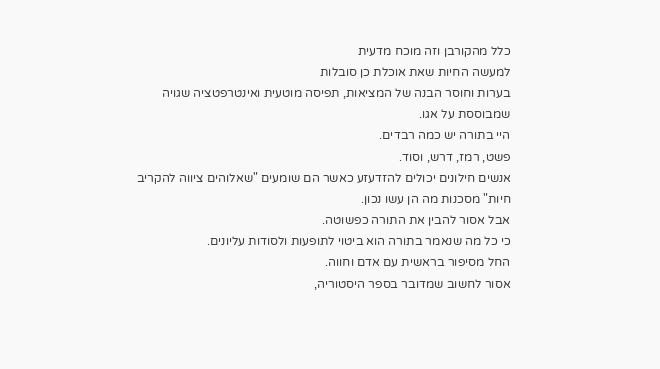כלל מהקורבן וזה מוכח מדעית
למעשה החיות שאת אוכלת כן סובלות
בערות וחוסר הבנה של המציאות, תפיסה מוטעית ואינטרפטציה שגויה שמבוססת על אגו.
היי בתורה יש כמה רבדים.
פשט, רמז, דרש, וסוד.
אנשים חילונים יכולים להזדעזע כאשר הם שומעים "שאלוהים ציווה להקריב חיות" מסכנות מה הן עשו נכון.
אבל אסור להבין את התורה כפשוטה.
כי כל מה שנאמר בתורה הוא ביטוי לתופעות ולסודות עליונים.
החל מסיפור בראשית עם אדם וחווה.
אסור לחשוב שמדובר בספר היסטוריה,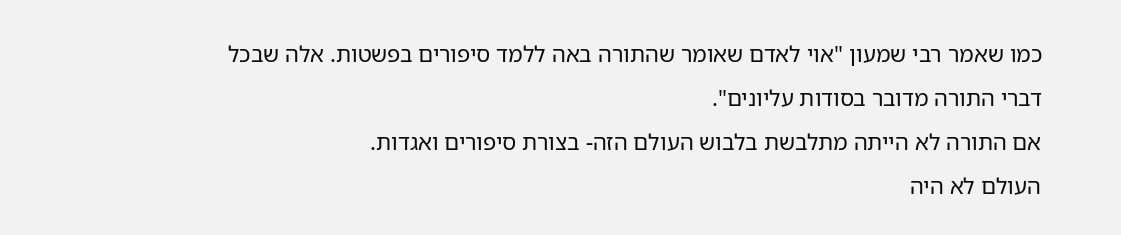כמו שאמר רבי שמעון "אוי לאדם שאומר שהתורה באה ללמד סיפורים בפשטות. אלה שבכל דברי התורה מדובר בסודות עליונים".
אם התורה לא הייתה מתלבשת בלבוש העולם הזה- בצורת סיפורים ואגדות.
העולם לא היה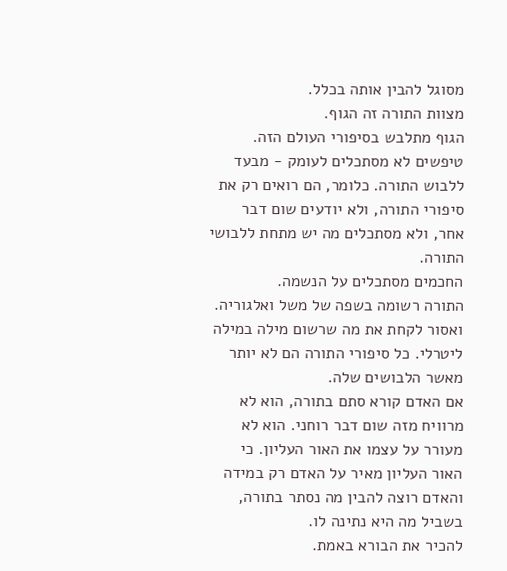מסוגל להבין אותה בכלל.
מצוות התורה זה הגוף.
הגוף מתלבש בסיפורי העולם הזה.
טיפשים לא מסתכלים לעומק - מבעד ללבוש התורה. כלומר, הם רואים רק את סיפורי התורה, ולא יודעים שום דבר אחר, ולא מסתכלים מה יש מתחת ללבושי התורה.
החכמים מסתכלים על הנשמה.
התורה רשומה בשפה של משל ואלגוריה.
ואסור לקחת את מה שרשום מילה במילה ליטרלי. כל סיפורי התורה הם לא יותר מאשר הלבושים שלה.
אם האדם קורא סתם בתורה, הוא לא מרוויח מזה שום דבר רוחני. הוא לא מעורר על עצמו את האור העליון. כי האור העליון מאיר על האדם רק במידה והאדם רוצה להבין מה נסתר בתורה, בשביל מה היא נתינה לו.
להכיר את הבורא באמת.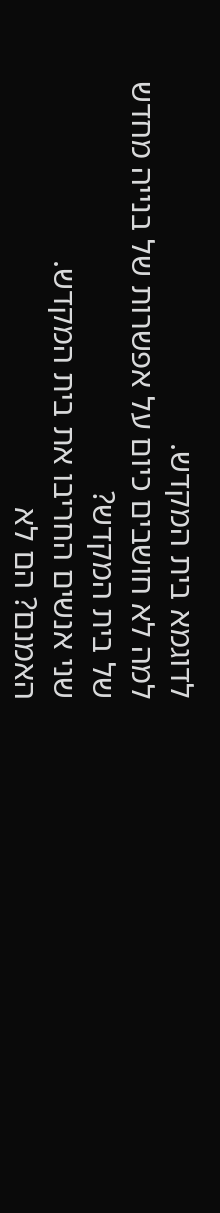לדוגמא בית המקדש.
למה לא חושבים כיום על אפשרות של בנייה מחדש של בית המקדש?
שני אנשים החריבו את בית המקדש.
האמנם? הם לא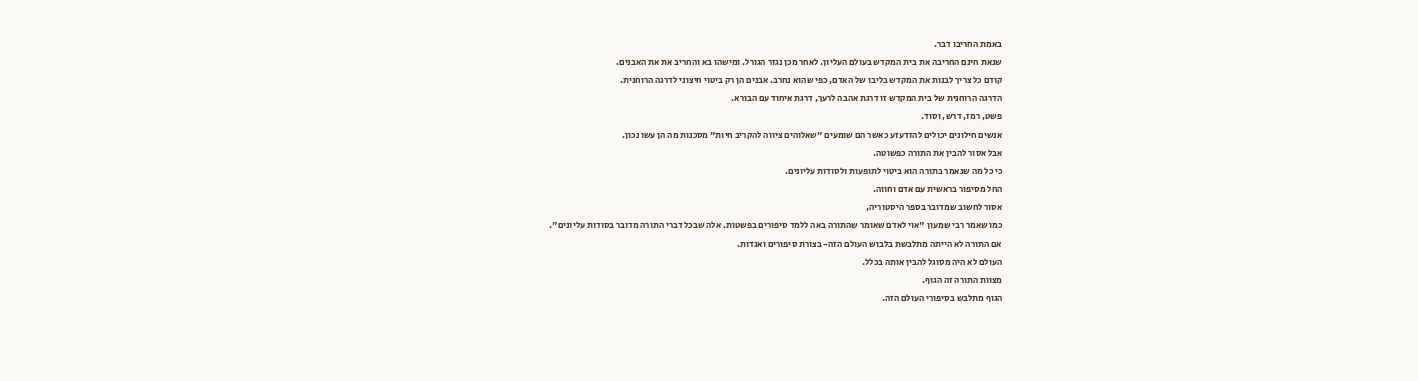באמת החריבו דבר.
שנאת חינם החריבה את בית המקדש בעולם העליון. לאחר מכן נגזר הגורל. ומישהו בא והחריב את את האבנים.
קודם כל צריך לבנות את המקדש בליבו של האדם, כפי שהוא נחרב. אבנים הן רק ביטוי חיצוני לדרגה הרוחנית.
הדרגה הרוחנית של בית המקדש זו דרגת אהבה לרעך, דרגת איחוד עם הבורא.
פשט, רמז, דרש, וסוד.
אנשים חילונים יכולים להזדעזע כאשר הם שומעים "שאלוהים ציווה להקריב חיות" מסכנות מה הן עשו נכון.
אבל אסור להבין את התורה כפשוטה.
כי כל מה שנאמר בתורה הוא ביטוי לתופעות ולסודות עליונים.
החל מסיפור בראשית עם אדם וחווה.
אסור לחשוב שמדובר בספר היסטוריה,
כמו שאמר רבי שמעון "אוי לאדם שאומר שהתורה באה ללמד סיפורים בפשטות. אלה שבכל דברי התורה מדובר בסודות עליונים".
אם התורה לא הייתה מתלבשת בלבוש העולם הזה- בצורת סיפורים ואגדות.
העולם לא היה מסוגל להבין אותה בכלל.
מצוות התורה זה הגוף.
הגוף מתלבש בסיפורי העולם הזה.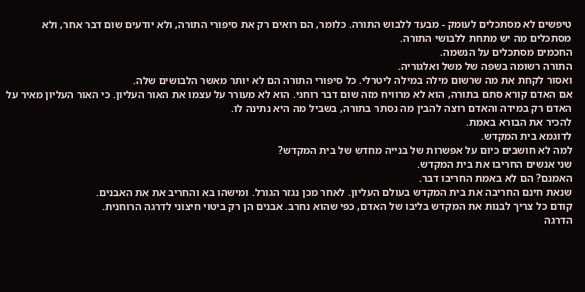טיפשים לא מסתכלים לעומק - מבעד ללבוש התורה. כלומר, הם רואים רק את סיפורי התורה, ולא יודעים שום דבר אחר, ולא מסתכלים מה יש מתחת ללבושי התורה.
החכמים מסתכלים על הנשמה.
התורה רשומה בשפה של משל ואלגוריה.
ואסור לקחת את מה שרשום מילה במילה ליטרלי. כל סיפורי התורה הם לא יותר מאשר הלבושים שלה.
אם האדם קורא סתם בתורה, הוא לא מרוויח מזה שום דבר רוחני. הוא לא מעורר על עצמו את האור העליון. כי האור העליון מאיר על האדם רק במידה והאדם רוצה להבין מה נסתר בתורה, בשביל מה היא נתינה לו.
להכיר את הבורא באמת.
לדוגמא בית המקדש.
למה לא חושבים כיום על אפשרות של בנייה מחדש של בית המקדש?
שני אנשים החריבו את בית המקדש.
האמנם? הם לא באמת החריבו דבר.
שנאת חינם החריבה את בית המקדש בעולם העליון. לאחר מכן נגזר הגורל. ומישהו בא והחריב את את האבנים.
קודם כל צריך לבנות את המקדש בליבו של האדם, כפי שהוא נחרב. אבנים הן רק ביטוי חיצוני לדרגה הרוחנית.
הדרגה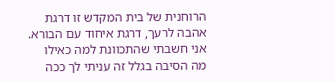הרוחנית של בית המקדש זו דרגת אהבה לרעך, דרגת איחוד עם הבורא.
אני חשבתי שהתכוונת למה כאילו מה הסיבה בגלל זה עניתי לך ככה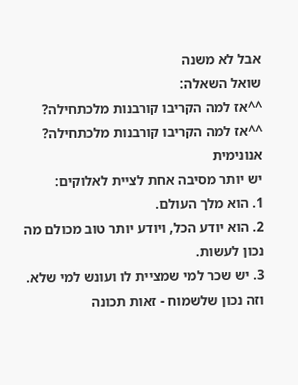אבל לא משנה
שואל השאלה:
^^אז למה הקריבו קורבנות מלכתחילה?
^^אז למה הקריבו קורבנות מלכתחילה?
אנונימית
יש יותר מסיבה אחת לציית לאלוקים:
1. הוא מלך העולם.
2. הוא יודע הכל, ויודע יותר טוב מכולם מה נכון לעשות.
3. יש שכר למי שמציית לו ועונש למי שלא.
וזה נכון שלשמוח - זאות תכונה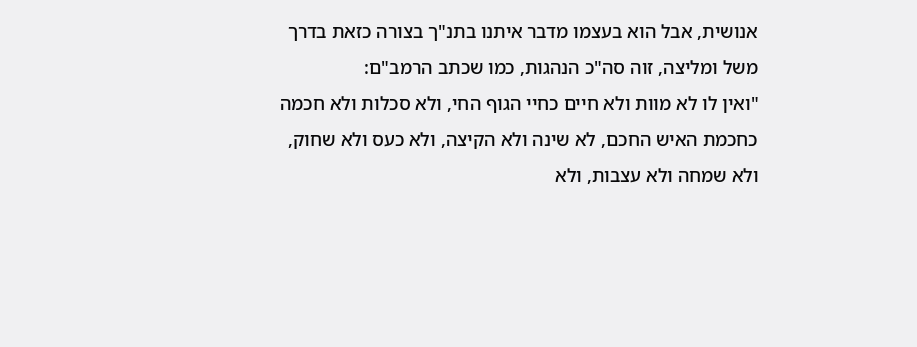אנושית, אבל הוא בעצמו מדבר איתנו בתנ"ך בצורה כזאת בדרך משל ומליצה, זוה סה"כ הנהגות, כמו שכתב הרמב"ם:
"ואין לו לא מוות ולא חיים כחיי הגוף החי, ולא סכלות ולא חכמה כחכמת האיש החכם, לא שינה ולא הקיצה, ולא כעס ולא שחוק, ולא שמחה ולא עצבות, ולא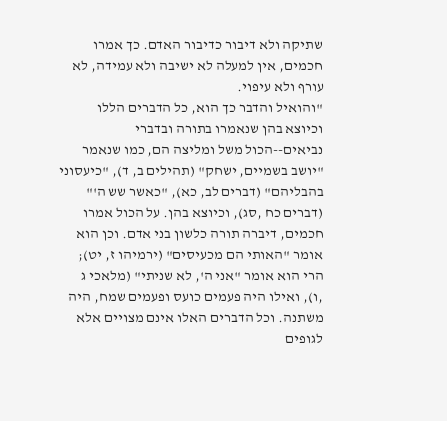שתיקה ולא דיבור כדיבור האדם. כך אמרו חכמים, אין למעלה לא ישיבה ולא עמידה, לא עורף ולא עיפוי.
"והואיל והדבר כך הוא, כל הדברים הללו וכיוצא בהן שנאמרו בתורה ובדברי נביאים--הכול משל ומליצה הם, כמו שנאמר "יושב בשמיים, ישחק" (תהילים ב, ד), "כיעסוני בהבליהם" (דברים לב, כא), "כאשר שש ה'" (דברים כח ,סג), וכיוצא בהן. על הכול אמרו חכמים, דיברה תורה כלשון בני אדם. וכן הוא אומר "האותי הם מכעיסים" (ירמיהו ז, יט); הרי הוא אומר "אני ה', לא שניתי" (מלאכי ג ,ו), ואילו היה פעמים כועס ופעמים שמח, היה משתנה. וכל הדברים האלו אינם מצויים אלא לגופים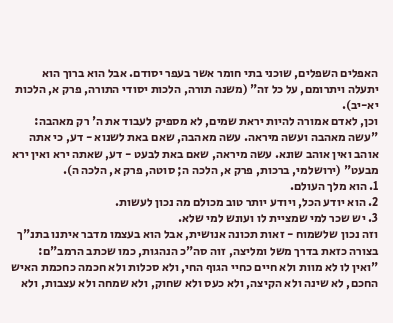האפלים השפלים, שוכני בתי חומר אשר בעפר יסודם. אבל הוא ברוך הוא יתעלה ויתרומם, על כל זה" (משנה תורה, הלכות יסודי התורה, פרק א, הלכות יא-יב).
וכן, לאדם אמורה להיות יראת שמים, לא מספיק לעבוד את ה' רק מאהבה: "עשה מאהבה ועשה מיראה. עשה מאהבה, שאם באת לשנוא - דע, כי אתה אוהב ואין אוהב שונא. עשה מיראה, שאם באת לבעט - דע, שאתה ירא ואין ירא מבעט" (ירושלמי, ברכות, פרק א, הלכה ה; סוטה, פרק א, הלכה ה).
1. הוא מלך העולם.
2. הוא יודע הכל, ויודע יותר טוב מכולם מה נכון לעשות.
3. יש שכר למי שמציית לו ועונש למי שלא.
וזה נכון שלשמוח - זאות תכונה אנושית, אבל הוא בעצמו מדבר איתנו בתנ"ך בצורה כזאת בדרך משל ומליצה, זוה סה"כ הנהגות, כמו שכתב הרמב"ם:
"ואין לו לא מוות ולא חיים כחיי הגוף החי, ולא סכלות ולא חכמה כחכמת האיש החכם, לא שינה ולא הקיצה, ולא כעס ולא שחוק, ולא שמחה ולא עצבות, ולא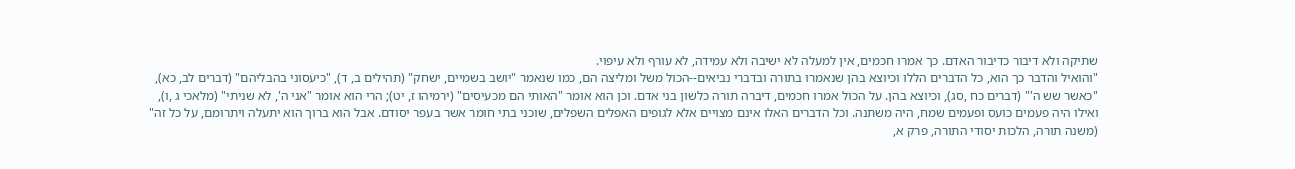שתיקה ולא דיבור כדיבור האדם. כך אמרו חכמים, אין למעלה לא ישיבה ולא עמידה, לא עורף ולא עיפוי.
"והואיל והדבר כך הוא, כל הדברים הללו וכיוצא בהן שנאמרו בתורה ובדברי נביאים--הכול משל ומליצה הם, כמו שנאמר "יושב בשמיים, ישחק" (תהילים ב, ד), "כיעסוני בהבליהם" (דברים לב, כא), "כאשר שש ה'" (דברים כח ,סג), וכיוצא בהן. על הכול אמרו חכמים, דיברה תורה כלשון בני אדם. וכן הוא אומר "האותי הם מכעיסים" (ירמיהו ז, יט); הרי הוא אומר "אני ה', לא שניתי" (מלאכי ג ,ו), ואילו היה פעמים כועס ופעמים שמח, היה משתנה. וכל הדברים האלו אינם מצויים אלא לגופים האפלים השפלים, שוכני בתי חומר אשר בעפר יסודם. אבל הוא ברוך הוא יתעלה ויתרומם, על כל זה" (משנה תורה, הלכות יסודי התורה, פרק א,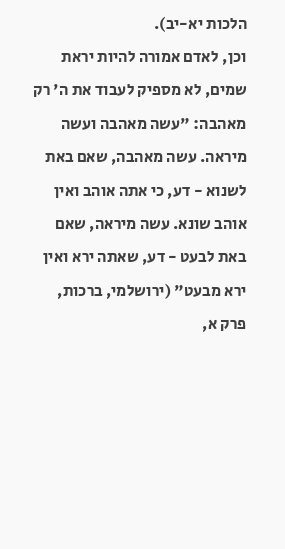הלכות יא-יב).
וכן, לאדם אמורה להיות יראת שמים, לא מספיק לעבוד את ה' רק מאהבה: "עשה מאהבה ועשה מיראה. עשה מאהבה, שאם באת לשנוא - דע, כי אתה אוהב ואין אוהב שונא. עשה מיראה, שאם באת לבעט - דע, שאתה ירא ואין ירא מבעט" (ירושלמי, ברכות, פרק א,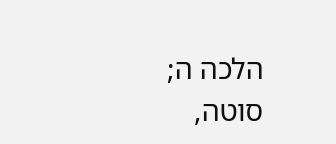הלכה ה; סוטה,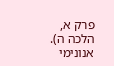פרק א, הלכה ה).
אנונימי